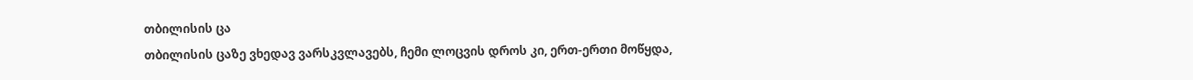თბილისის ცა
თბილისის ცაზე ვხედავ ვარსკვლავებს, ჩემი ლოცვის დროს კი, ერთ-ერთი მოწყდა,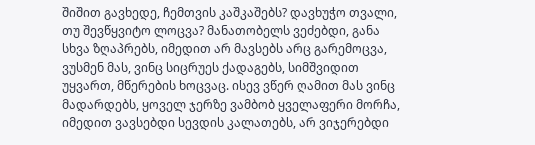შიშით გავხედე, ჩემთვის კაშკაშებს? დავხუჭო თვალი, თუ შევწყვიტო ლოცვა? მანათობელს ვეძებდი, განა სხვა ზღაპრებს, იმედით არ მავსებს არც გარემოცვა, ვუსმენ მას, ვინც სიცრუეს ქადაგებს, სიმშვიდით უყვართ, მწერების ხოცვაც. ისევ ვწერ ღამით მას ვინც მადარდებს, ყოველ ჯერზე ვამბობ ყველაფერი მორჩა, იმედით ვავსებდი სევდის კალათებს, არ ვიჯერებდი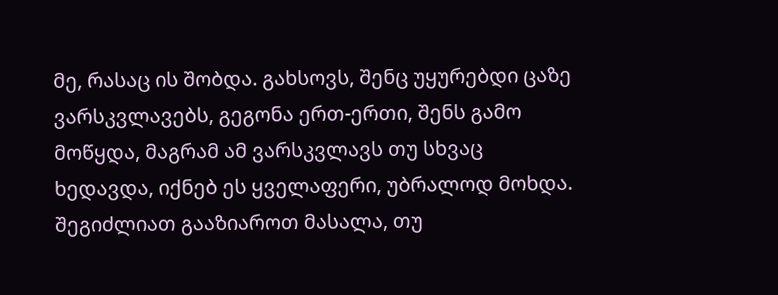მე, რასაც ის შობდა. გახსოვს, შენც უყურებდი ცაზე ვარსკვლავებს, გეგონა ერთ-ერთი, შენს გამო მოწყდა, მაგრამ ამ ვარსკვლავს თუ სხვაც ხედავდა, იქნებ ეს ყველაფერი, უბრალოდ მოხდა.
შეგიძლიათ გააზიაროთ მასალა, თუ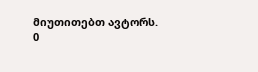მიუთითებთ ავტორს.
0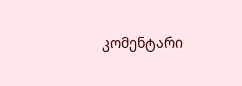კომენტარი